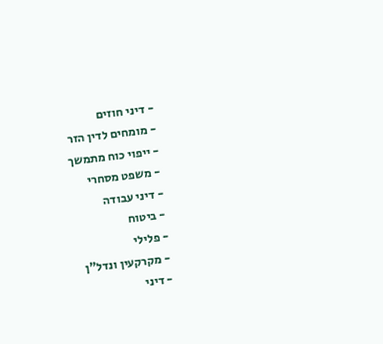- דיני חוזים
- מומחים לדין הזר
- ייפוי כוח מתמשך
- משפט מסחרי
- דיני עבודה
- ביטוח
- פלילי
- מקרקעין ונדל"ן
- דיני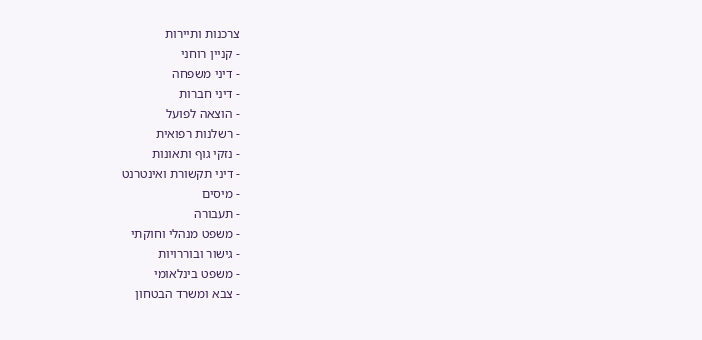צרכנות ותיירות
- קניין רוחני
- דיני משפחה
- דיני חברות
- הוצאה לפועל
- רשלנות רפואית
- נזקי גוף ותאונות
- דיני תקשורת ואינטרנט
- מיסים
- תעבורה
- משפט מנהלי וחוקתי
- גישור ובוררויות
- משפט בינלאומי
- צבא ומשרד הבטחון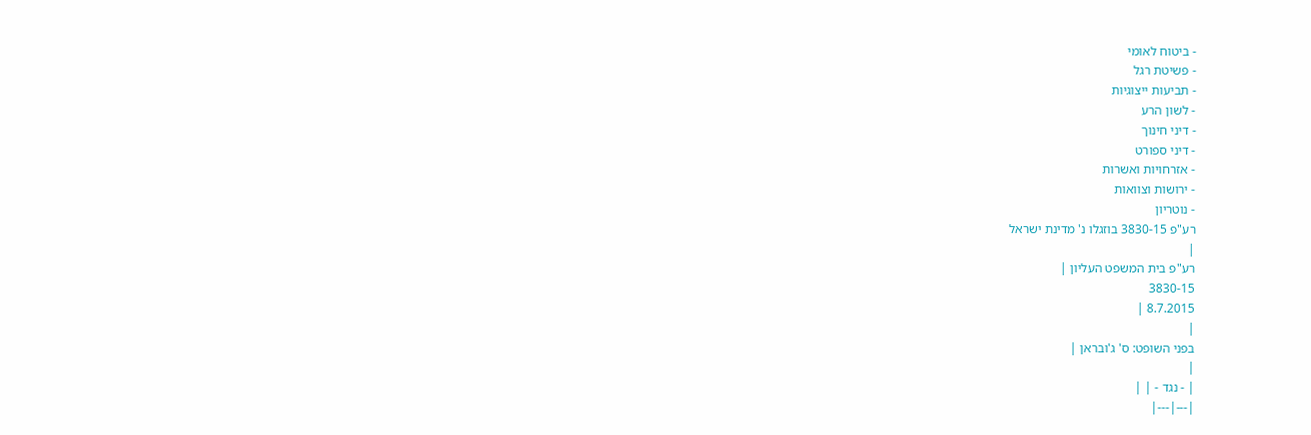- ביטוח לאומי
- פשיטת רגל
- תביעות ייצוגיות
- לשון הרע
- דיני חינוך
- דיני ספורט
- אזרחויות ואשרות
- ירושות וצוואות
- נוטריון
רע"פ 3830-15 בוזגלו נ' מדינת ישראל
|
רע"פ בית המשפט העליון |
3830-15
8.7.2015 |
|
בפני השופט: ס' ג'ובראן |
|
| - נגד - | |
|---|---|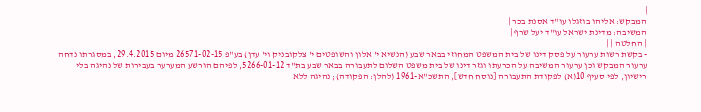|
המבקש: אליהו בוזגלו עו"ד אסנת בכר |
המשיבה: מדינת ישראל עו"ד יעל שרף |
| החלטה | |
- בקשת רשות ערעור על פסק דינו של בית המשפט המחוזי בבאר שבע (הנשיא י' אלון והשופטים י' צלקובניק וי' עדן) בע"פ 26571-02-15 מיום 29.4.2015, במסגרתו נדחה ערעור המבקש וכן ערעור המשיבה על הכרעתו וגזר דינו של בית משפט השלום לתעבורה בבאר שבע בת"ד 5266-01-12, לפיהם הורשע המערער בעבירות של נהיגה בלי רישיון, לפי סעיף 10(א) לפקודת התעבורה [נוסח חדש], התשכ"א-1961 (להלן: הפקודה); נהיגה ללא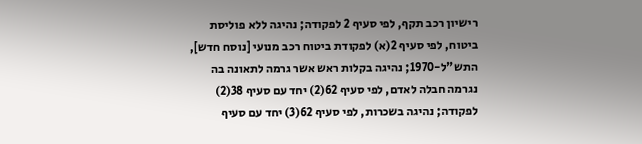רישיון רכב תקף, לפי סעיף 2 לפקודה; נהיגה ללא פוליסת ביטוח, לפי סעיף 2(א) לפקודת ביטוח רכב מנועי [נוסח חדש], התש"ל-1970; נהיגה בקלות ראש אשר גרמה לתאונה בה נגרמה חבלה לאדם, לפי סעיף 62(2) יחד עם סעיף 38(2) לפקודה; נהיגה בשכרות, לפי סעיף 62(3) יחד עם סעיף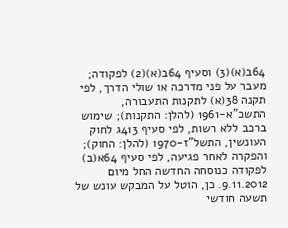64ב(א)(3) וסעיף 64ב(א)(2) לפקודה; מעבר על פני מדרכה או שולי הדרך, לפי תקנה 38(א) לתקנות התעבורה, התשכ"א-1961 (להלן: התקנות); שימוש ברכב ללא רשות, לפי סעיף 413ג לחוק העונשין, התשל"ז-1970 (להלן: החוק); והפקרה לאחר פגיעה, לפי סעיף 64א(ב) לפקודה כנוסחה החדשה החל מיום 9.11.2012. כן, הוטל על המבקש עונש של תשעה חודשי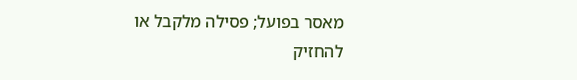מאסר בפועל; פסילה מלקבל או להחזיק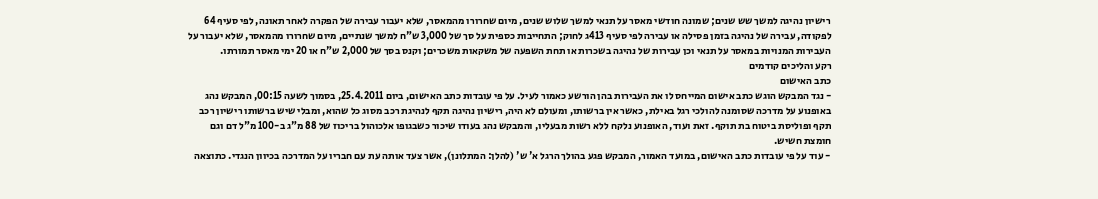רישיון נהיגה למשך שש שנים; שמונה חודשי מאסר על תנאי למשך שלוש שנים, מיום שחרורו מהמאסר, שלא יעבור עבירה של הפקרה לאחר תאונה, לפי סעיף 64 לפקודה, עבירה של נהיגה בזמן פסילה או עבירה לפי סעיף 413ג לחוק; התחייבות כספית על סך של 3,000 ש"ח למשך שנתיים, מיום שחרורו מהמאסר, שלא יעבור על העבירות המנויות במאסר על תנאי וכן עבירות של נהיגה בשכרות או תחת השפעה של משקאות משכרים; וקנס בסך של 2,000 ש"ח או 20 ימי מאסר תמורתו.
רקע והליכים קודמים
כתב האישום
- נגד המבקש הוגש כתב אישום המייחס לו את העבירות בהן הורשע כאמור לעיל. על פי עובדות כתב האישום, ביום 25.4.2011, בסמוך לשעה 00:15, המבקש נהג באופנוע על מדרכה שסומנה להולכי רגל באילת, כאשר אין ברשותו, ומעולם לא היה, רישיון נהיגה תקף לנהיגת רכב מסוג כל שהוא, ומבלי שיש ברשותו רישיון רכב תקף ופוליסת ביטוח בת תוקף. זאת ועוד, האופנוע נלקח ללא רשות מבעליו, והמבקש נהג בעודו שיכור כשבגופו אלכוהול בריכוז של 88 מ"ג ב-100 מ"ל דם וגם חומצת חשיש.
- עוד על פי עובדות כתב האישום, במועד האמור, המבקש פגע בהולך הרגל א' ש' (להלן: המתלונן), אשר צעד אותה עת עם חבריו על המדרכה בכיוון הנגדי. כתוצאה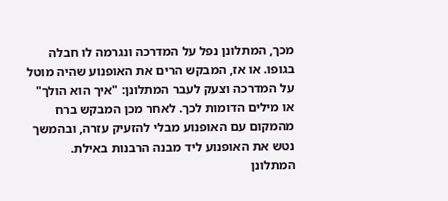מכך, המתלונן נפל על המדרכה ונגרמה לו חבלה בגופו. או אז, המבקש הרים את האופנוע שהיה מוטל על המדרכה וצעק לעבר המתלונן: "איך הוא הולך" או מילים הדומות לכך. לאחר מכן המבקש ברח מהמקום עם האופנוע מבלי להזעיק עזרה, ובהמשך נטש את האופנוע ליד מבנה הרבנות באילת. המתלונן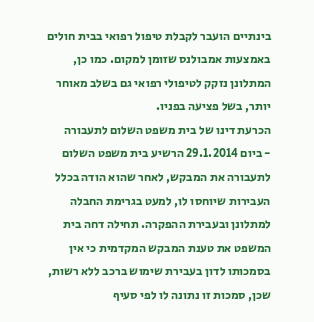בינתיים הועבר לקבלת טיפול רפואי בבית חולים באמצעות אמבולנס שזומן למקום. כמו כן, המתלונן נזקק לטיפולי רפואי גם בשלב מאוחר יותר, בשל פציעה בפניו.
הכרעת דינו של בית משפט השלום לתעבורה
- ביום 29.1.2014 הרשיע בית משפט השלום לתעבורה את המבקש, לאחר שהוא הודה בכלל העבירות שיוחסו לו, למעט בגרימת החבלה למתלונן ובעבירת ההפקרה. תחילה דחה בית המשפט את טענת המבקש המקדמית כי אין בסמכותו לדון בעבירת שימוש ברכב ללא רשות, שכן, סמכות זו נתונה לו לפי סעיף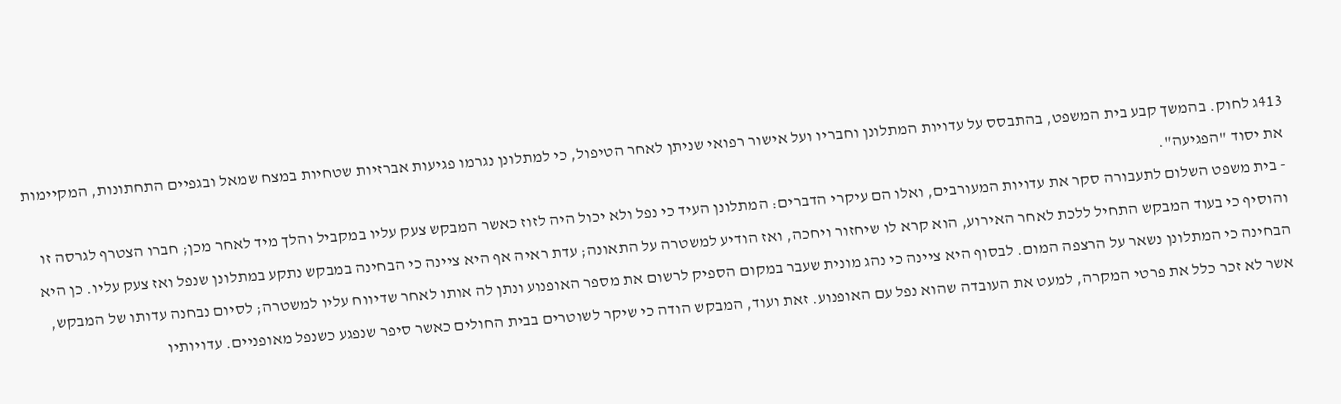413ג לחוק. בהמשך קבע בית המשפט, בהתבסס על עדויות המתלונן וחבריו ועל אישור רפואי שניתן לאחר הטיפול, כי למתלונן נגרמו פגיעות אברזיות שטחיות במצח שמאל ובגפיים התחתונות, המקיימות את יסוד "הפגיעה".
- בית משפט השלום לתעבורה סקר את עדויות המעורבים, ואלו הם עיקרי הדברים: המתלונן העיד כי נפל ולא יכול היה לזוז כאשר המבקש צעק עליו במקביל והלך מיד לאחר מכן; חברו הצטרף לגרסה זו והוסיף כי בעוד המבקש התחיל ללכת לאחר האירוע, הוא קרא לו שיחזור ויחכה, ואז הודיע למשטרה על התאונה; עדת ראיה אף היא ציינה כי הבחינה במבקש נתקע במתלונן שנפל ואז צעק עליו. כן היא הבחינה כי המתלונן נשאר על הרצפה המום. לבסוף היא ציינה כי נהג מונית שעבר במקום הספיק לרשום את מספר האופנוע ונתן לה אותו לאחר שדיווח עליו למשטרה; לסיום נבחנה עדותו של המבקש, אשר לא זכר כלל את פרטי המקרה, למעט את העובדה שהוא נפל עם האופנוע. זאת ועוד, המבקש הודה כי שיקר לשוטרים בבית החולים כאשר סיפר שנפגע כשנפל מאופניים. עדויותיו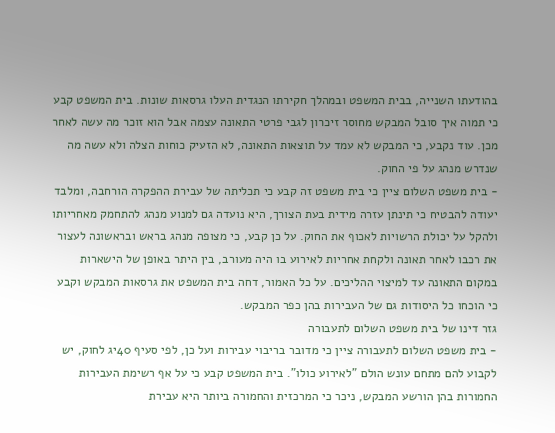בהודעתו השנייה, בבית המשפט ובמהלך חקירתו הנגדית העלו גרסאות שונות. בית המשפט קבע כי תמוה איך סובל המבקש מחוסר זיכרון לגבי פרטי התאונה עצמה אבל הוא זוכר מה עשה לאחר מכן. עוד נקבע, כי המבקש לא עמד על תוצאות התאונה, לא הזעיק כוחות הצלה ולא עשה מה שנדרש מנהג על פי החוק.
- בית משפט השלום ציין כי בית משפט זה קבע כי תכליתה של עבירת ההפקרה הורחבה, ומלבד יעודה להבטיח כי תינתן עזרה מידית בעת הצורך, היא נועדה גם למנוע מנהג להתחמק מאחריותו ולהקל על יכולת הרשויות לאכוף את החוק. על כן קבע, כי מצופה מנהג בראש ובראשונה לעצור את רכבו לאחר תאונה ולקחת אחריות לאירוע בו היה מעורב, בין היתר באופן של הישארות במקום התאונה עד למיצוי ההליכים. על כל האמור, דחה בית המשפט את גרסאות המבקש וקבע כי הוכחו כל היסודות גם של העבירות בהן כפר המבקש.
גזר דינו של בית משפט השלום לתעבורה
- בית משפט השלום לתעבורה ציין כי מדובר בריבוי עבירות ועל כן, לפי סעיף 40יג לחוק, יש לקבוע להם מתחם עונש הולם "לאירוע כולו". בית המשפט קבע כי על אף רשימת העבירות החמורות בהן הורשע המבקש, ניכר כי המרכזית והחמורה ביותר היא עבירת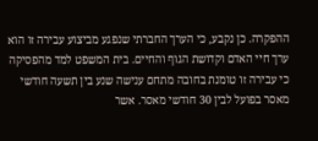ההפקרה. כן נקבע, כי הערך החברתי שנפגע מביצוע עבירה זו הוא ערך חיי האדם וקדושת הגוף והחיים. בית המשפט למד מהפסיקה כי עבירה זו טומנת בחובה מתחם ענישה שנע בין תשעה חודשי מאסר בפועל לבין 30 חודשי מאסר. אשר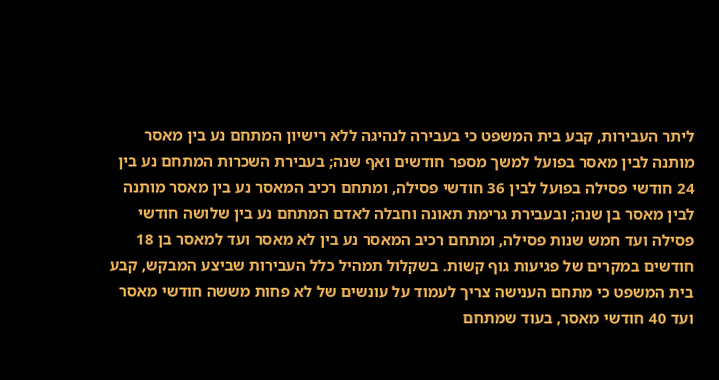ליתר העבירות, קבע בית המשפט כי בעבירה לנהיגה ללא רישיון המתחם נע בין מאסר מותנה לבין מאסר בפועל למשך מספר חודשים ואף שנה; בעבירת השכרות המתחם נע בין 24 חודשי פסילה בפועל לבין 36 חודשי פסילה, ומתחם רכיב המאסר נע בין מאסר מותנה לבין מאסר בן שנה; ובעבירת גרימת תאונה וחבלה לאדם המתחם נע בין שלושה חודשי פסילה ועד חמש שנות פסילה, ומתחם רכיב המאסר נע בין לא מאסר ועד למאסר בן 18 חודשים במקרים של פגיעות גוף קשות. בשקלול תמהיל כלל העבירות שביצע המבקש, קבע בית המשפט כי מתחם הענישה צריך לעמוד על עונשים של לא פחות מששה חודשי מאסר ועד 40 חודשי מאסר, בעוד שמתחם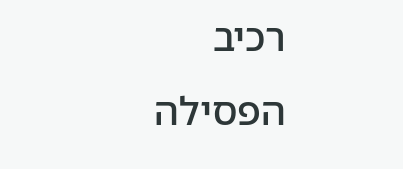רכיב הפסילה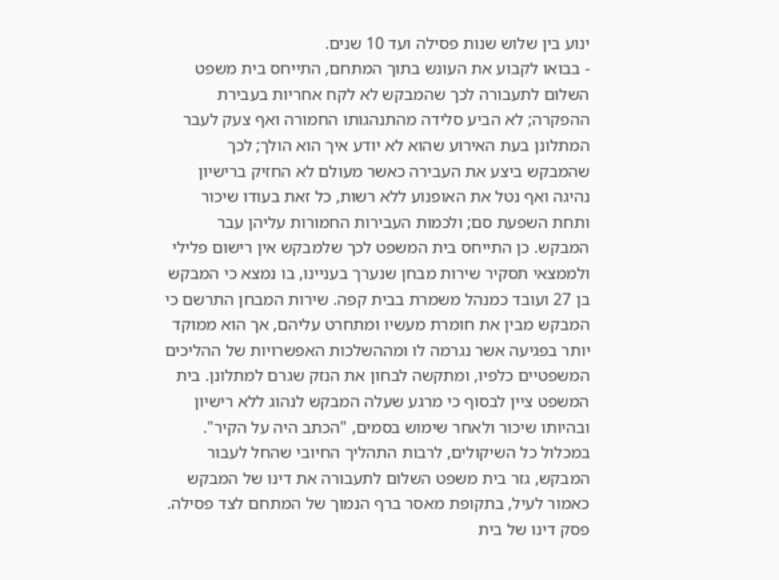ינוע בין שלוש שנות פסילה ועד 10 שנים.
- בבואו לקבוע את העונש בתוך המתחם, התייחס בית משפט השלום לתעבורה לכך שהמבקש לא לקח אחריות בעבירת ההפקרה; לא הביע סלידה מהתנהגותו החמורה ואף צעק לעבר המתלונן בעת האירוע שהוא לא יודע איך הוא הולך; לכך שהמבקש ביצע את העבירה כאשר מעולם לא החזיק ברישיון נהיגה ואף נטל את האופנוע ללא רשות, כל זאת בעודו שיכור ותחת השפעת סם; ולכמות העבירות החמורות עליהן עבר המבקש. כן התייחס בית המשפט לכך שלמבקש אין רישום פלילי ולממצאי תסקיר שירות מבחן שנערך בעניינו, בו נמצא כי המבקש בן 27 ועובד כמנהל משמרת בבית קפה. שירות המבחן התרשם כי המבקש מבין את חומרת מעשיו ומתחרט עליהם, אך הוא ממוקד יותר בפגיעה אשר נגרמה לו ומההשלכות האפשרויות של ההליכים המשפטיים כלפיו, ומתקשה לבחון את הנזק שגרם למתלונן. בית המשפט ציין לבסוף כי מרגע שעלה המבקש לנהוג ללא רישיון ובהיותו שיכור ולאחר שימוש בסמים, "הכתב היה על הקיר". במכלול כל השיקולים, לרבות התהליך החיובי שהחל לעבור המבקש, גזר בית משפט השלום לתעבורה את דינו של המבקש כאמור לעיל, בתקופת מאסר ברף הנמוך של המתחם לצד פסילה.
פסק דינו של בית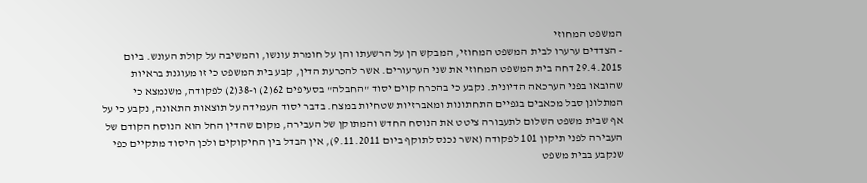המשפט המחוזי
- הצדדים ערערו לבית המשפט המחוזי, המבקש הן על הרשעתו והן על חומרת עונשו, והמשיבה על קולת העונש. ביום 29.4.2015 דחה בית המשפט המחוזי את שני הערעורים. אשר להכרעת הדין, קבע בית המשפט כי זו מעוגנת בראיות שהובאו בפני הערכאה הדיונית. נקבע כי בהכרח קוים יסוד "החבלה" בסעיפים 62(2) ו-38(2) לפקודה, משנמצא כי המתלונן סבל מכאבים בגפיים התחתונות ומאברזיות שטחיות במצח. בדבר יסוד העמידה על תוצאות התאונה, נקבע כי על אף שבית משפט השלום לתעבורה ציטט את הנוסח החדש והמתוקן של העבירה, מקום שהדין החל הוא הנוסח הקודם של העבירה לפני תיקון 101 לפקודה (אשר נכנס לתוקף ביום 9.11.2011), אין הבדל בין החיקוקים ולכן היסוד מתקיים כפי שנקבע בבית משפט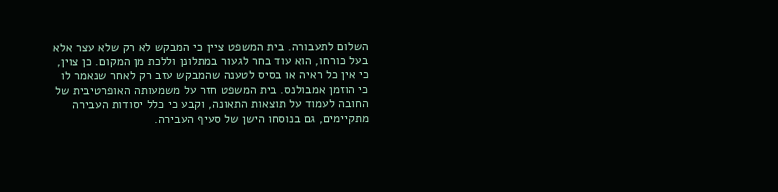השלום לתעבורה. בית המשפט ציין כי המבקש לא רק שלא עצר אלא בעל כורחו, הוא עוד בחר לגעור במתלונן וללכת מן המקום. כן צוין, כי אין כל ראיה או בסיס לטענה שהמבקש עזב רק לאחר שנאמר לו כי הוזמן אמבולנס. בית המשפט חזר על משמעותה האופרטיבית של החובה לעמוד על תוצאות התאונה, וקבע כי כלל יסודות העבירה מתקיימים, גם בנוסחו הישן של סעיף העבירה.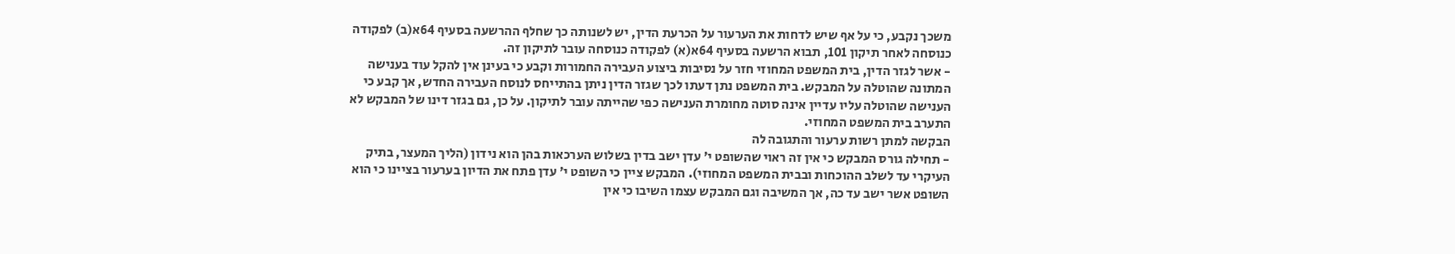משכך נקבע, כי על אף שיש לדחות את הערעור על הכרעת הדין, יש לשנותה כך שחלף ההרשעה בסעיף 64א(ב) לפקודה כנוסחה לאחר תיקון 101, תבוא הרשעה בסעיף 64א(א) לפקודה כנוסחה עובר לתיקון זה.
- אשר לגזר הדין, בית המשפט המחוזי חזר על נסיבות ביצוע העבירה החמורות וקבע כי בעינן אין להקל עוד בענישה המתונה שהוטלה על המבקש. בית המשפט נתן דעתו לכך שגזר הדין ניתן בהתייחס לנוסח העבירה החדש, אך קבע כי הענישה שהוטלה עליו עדיין אינה סוטה מחומרת הענישה כפי שהייתה עובר לתיקון. על כן, גם בגזר דינו של המבקש לא התערב בית המשפט המחוזי.
הבקשה למתן רשות ערעור והתגובה לה
- תחילה גורס המבקש כי אין זה ראוי שהשופט י' עדן ישב בדין בשלוש הערכאות בהן הוא נידון (הליך המעצר, בתיק העיקרי עד לשלב ההוכחות ובבית המשפט המחוזי). המבקש ציין כי השופט י' עדן פתח את הדיון בערעור בציינו כי הוא השופט אשר ישב עד כה, אך המשיבה וגם המבקש עצמו השיבו כי אין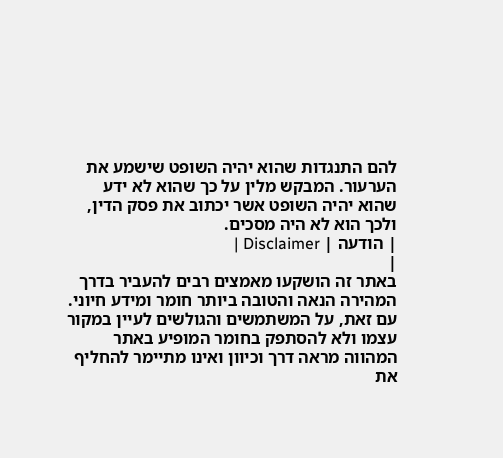להם התנגדות שהוא יהיה השופט שישמע את הערעור. המבקש מלין על כך שהוא לא ידע שהוא יהיה השופט אשר יכתוב את פסק הדין, ולכך הוא לא היה מסכים.
| הודעה | Disclaimer |
|
באתר זה הושקעו מאמצים רבים להעביר בדרך המהירה הנאה והטובה ביותר חומר ומידע חיוני. עם זאת, על המשתמשים והגולשים לעיין במקור עצמו ולא להסתפק בחומר המופיע באתר המהווה מראה דרך וכיוון ואינו מתיימר להחליף את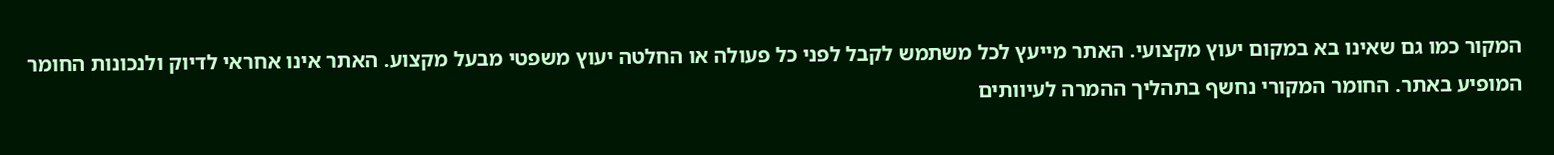המקור כמו גם שאינו בא במקום יעוץ מקצועי. האתר מייעץ לכל משתמש לקבל לפני כל פעולה או החלטה יעוץ משפטי מבעל מקצוע. האתר אינו אחראי לדיוק ולנכונות החומר המופיע באתר. החומר המקורי נחשף בתהליך ההמרה לעיוותים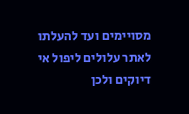מסויימים ועד להעלתו לאתר עלולים ליפול אי דיוקים ולכן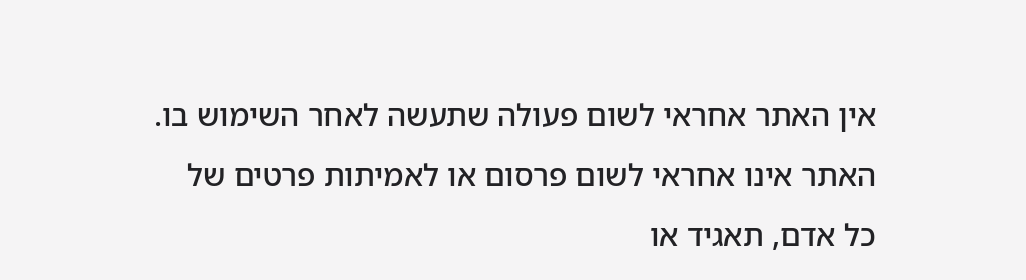אין האתר אחראי לשום פעולה שתעשה לאחר השימוש בו. האתר אינו אחראי לשום פרסום או לאמיתות פרטים של כל אדם, תאגיד או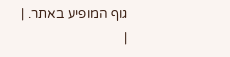גוף המופיע באתר. |
|